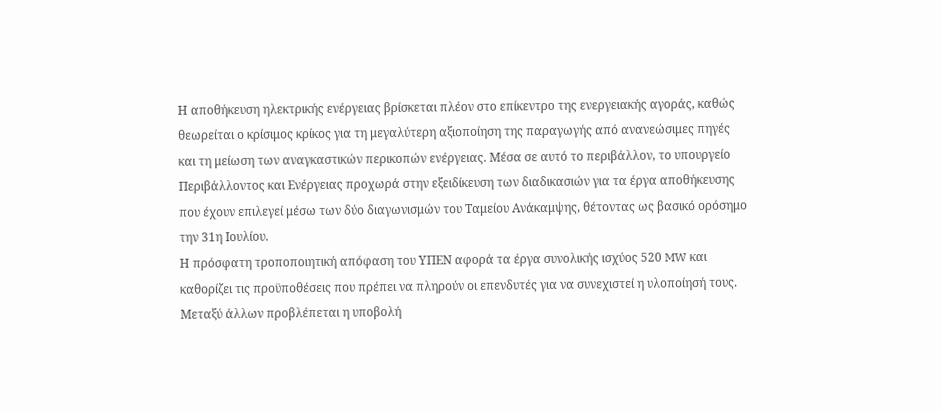Η αποθήκευση ηλεκτρικής ενέργειας βρίσκεται πλέον στο επίκεντρο της ενεργειακής αγοράς, καθώς θεωρείται ο κρίσιμος κρίκος για τη μεγαλύτερη αξιοποίηση της παραγωγής από ανανεώσιμες πηγές και τη μείωση των αναγκαστικών περικοπών ενέργειας. Μέσα σε αυτό το περιβάλλον, το υπουργείο Περιβάλλοντος και Ενέργειας προχωρά στην εξειδίκευση των διαδικασιών για τα έργα αποθήκευσης που έχουν επιλεγεί μέσω των δύο διαγωνισμών του Ταμείου Ανάκαμψης, θέτοντας ως βασικό ορόσημο την 31η Ιουλίου.
Η πρόσφατη τροποποιητική απόφαση του ΥΠΕΝ αφορά τα έργα συνολικής ισχύος 520 MW και καθορίζει τις προϋποθέσεις που πρέπει να πληρούν οι επενδυτές για να συνεχιστεί η υλοποίησή τους. Μεταξύ άλλων προβλέπεται η υποβολή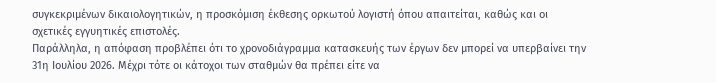συγκεκριμένων δικαιολογητικών, η προσκόμιση έκθεσης ορκωτού λογιστή όπου απαιτείται, καθώς και οι σχετικές εγγυητικές επιστολές.
Παράλληλα, η απόφαση προβλέπει ότι το χρονοδιάγραμμα κατασκευής των έργων δεν μπορεί να υπερβαίνει την 31η Ιουλίου 2026. Μέχρι τότε οι κάτοχοι των σταθμών θα πρέπει είτε να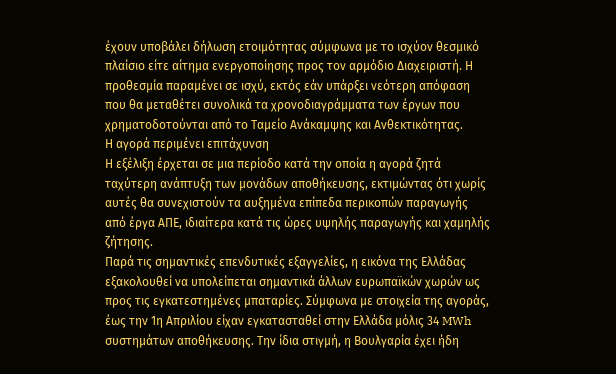έχουν υποβάλει δήλωση ετοιμότητας σύμφωνα με το ισχύον θεσμικό πλαίσιο είτε αίτημα ενεργοποίησης προς τον αρμόδιο Διαχειριστή. Η προθεσμία παραμένει σε ισχύ, εκτός εάν υπάρξει νεότερη απόφαση που θα μεταθέτει συνολικά τα χρονοδιαγράμματα των έργων που χρηματοδοτούνται από το Ταμείο Ανάκαμψης και Ανθεκτικότητας.
Η αγορά περιμένει επιτάχυνση
Η εξέλιξη έρχεται σε μια περίοδο κατά την οποία η αγορά ζητά ταχύτερη ανάπτυξη των μονάδων αποθήκευσης, εκτιμώντας ότι χωρίς αυτές θα συνεχιστούν τα αυξημένα επίπεδα περικοπών παραγωγής από έργα ΑΠΕ, ιδιαίτερα κατά τις ώρες υψηλής παραγωγής και χαμηλής ζήτησης.
Παρά τις σημαντικές επενδυτικές εξαγγελίες, η εικόνα της Ελλάδας εξακολουθεί να υπολείπεται σημαντικά άλλων ευρωπαϊκών χωρών ως προς τις εγκατεστημένες μπαταρίες. Σύμφωνα με στοιχεία της αγοράς, έως την 1η Απριλίου είχαν εγκατασταθεί στην Ελλάδα μόλις 34 MWh συστημάτων αποθήκευσης. Την ίδια στιγμή, η Βουλγαρία έχει ήδη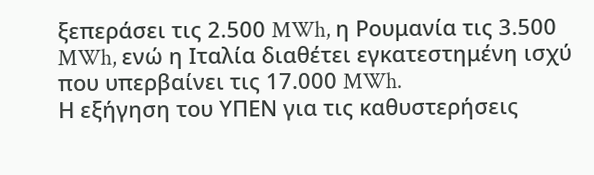ξεπεράσει τις 2.500 MWh, η Ρουμανία τις 3.500 MWh, ενώ η Ιταλία διαθέτει εγκατεστημένη ισχύ που υπερβαίνει τις 17.000 MWh.
Η εξήγηση του ΥΠΕΝ για τις καθυστερήσεις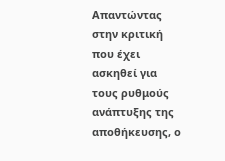Απαντώντας στην κριτική που έχει ασκηθεί για τους ρυθμούς ανάπτυξης της αποθήκευσης, ο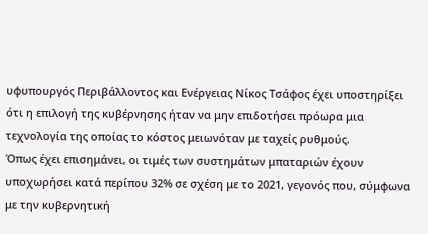υφυπουργός Περιβάλλοντος και Ενέργειας Νίκος Τσάφος έχει υποστηρίξει ότι η επιλογή της κυβέρνησης ήταν να μην επιδοτήσει πρόωρα μια τεχνολογία της οποίας το κόστος μειωνόταν με ταχείς ρυθμούς.
Όπως έχει επισημάνει, οι τιμές των συστημάτων μπαταριών έχουν υποχωρήσει κατά περίπου 32% σε σχέση με το 2021, γεγονός που, σύμφωνα με την κυβερνητική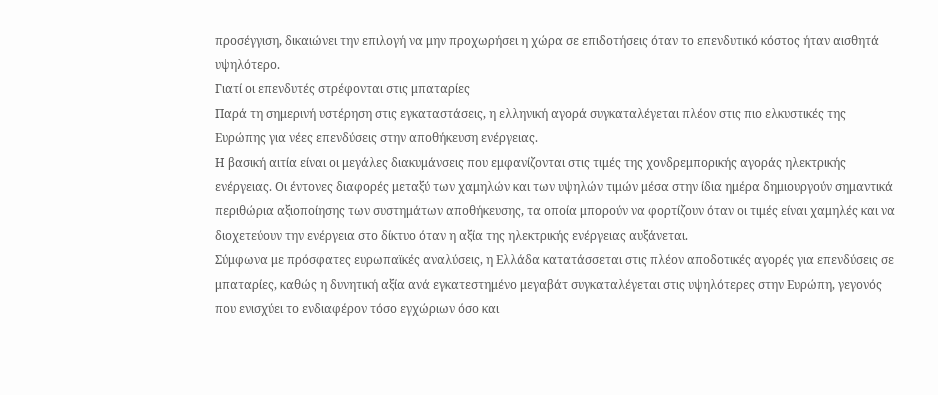προσέγγιση, δικαιώνει την επιλογή να μην προχωρήσει η χώρα σε επιδοτήσεις όταν το επενδυτικό κόστος ήταν αισθητά υψηλότερο.
Γιατί οι επενδυτές στρέφονται στις μπαταρίες
Παρά τη σημερινή υστέρηση στις εγκαταστάσεις, η ελληνική αγορά συγκαταλέγεται πλέον στις πιο ελκυστικές της Ευρώπης για νέες επενδύσεις στην αποθήκευση ενέργειας.
Η βασική αιτία είναι οι μεγάλες διακυμάνσεις που εμφανίζονται στις τιμές της χονδρεμπορικής αγοράς ηλεκτρικής ενέργειας. Οι έντονες διαφορές μεταξύ των χαμηλών και των υψηλών τιμών μέσα στην ίδια ημέρα δημιουργούν σημαντικά περιθώρια αξιοποίησης των συστημάτων αποθήκευσης, τα οποία μπορούν να φορτίζουν όταν οι τιμές είναι χαμηλές και να διοχετεύουν την ενέργεια στο δίκτυο όταν η αξία της ηλεκτρικής ενέργειας αυξάνεται.
Σύμφωνα με πρόσφατες ευρωπαϊκές αναλύσεις, η Ελλάδα κατατάσσεται στις πλέον αποδοτικές αγορές για επενδύσεις σε μπαταρίες, καθώς η δυνητική αξία ανά εγκατεστημένο μεγαβάτ συγκαταλέγεται στις υψηλότερες στην Ευρώπη, γεγονός που ενισχύει το ενδιαφέρον τόσο εγχώριων όσο και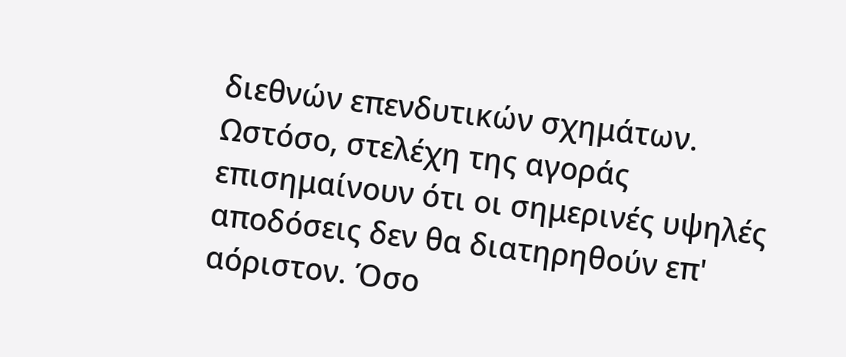διεθνών επενδυτικών σχημάτων.
Ωστόσο, στελέχη της αγοράς επισημαίνουν ότι οι σημερινές υψηλές αποδόσεις δεν θα διατηρηθούν επ' αόριστον. Όσο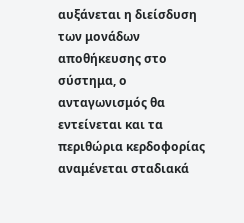αυξάνεται η διείσδυση των μονάδων αποθήκευσης στο σύστημα, ο ανταγωνισμός θα εντείνεται και τα περιθώρια κερδοφορίας αναμένεται σταδιακά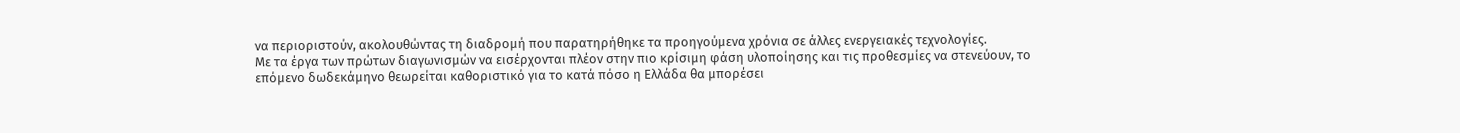να περιοριστούν, ακολουθώντας τη διαδρομή που παρατηρήθηκε τα προηγούμενα χρόνια σε άλλες ενεργειακές τεχνολογίες.
Με τα έργα των πρώτων διαγωνισμών να εισέρχονται πλέον στην πιο κρίσιμη φάση υλοποίησης και τις προθεσμίες να στενεύουν, το επόμενο δωδεκάμηνο θεωρείται καθοριστικό για το κατά πόσο η Ελλάδα θα μπορέσει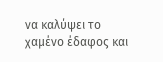να καλύψει το χαμένο έδαφος και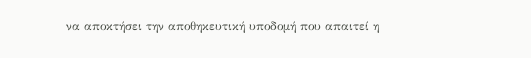να αποκτήσει την αποθηκευτική υποδομή που απαιτεί η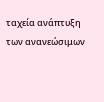ταχεία ανάπτυξη των ανανεώσιμων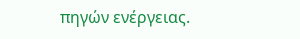πηγών ενέργειας.